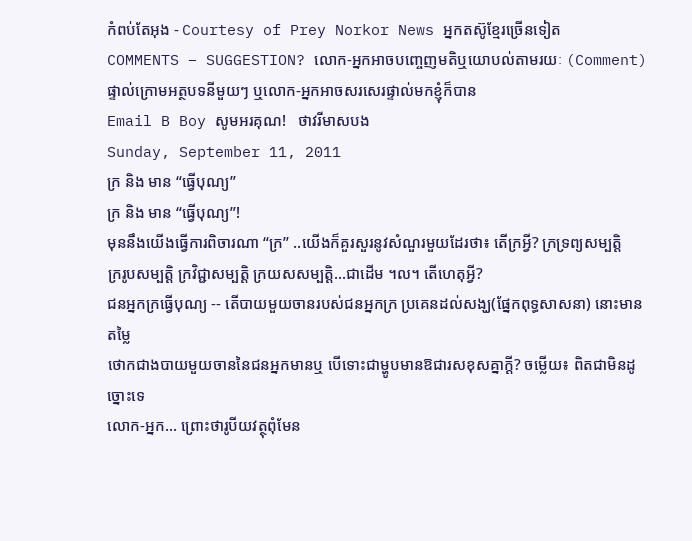កំពប់តែអុង - Courtesy of Prey Norkor News អ្នកតស៊ូខ្មែរច្រើនទៀត
COMMENTS – SUGGESTION? លោក-អ្នកអាចបញ្ចេញមតិឬយោបល់តាមរយៈ (Comment) ផ្ទាល់ក្រោមអត្ថបទនីមួយៗ ឬលោក-អ្នកអាចសរសេរផ្ទាល់មកខ្ញុំក៏បាន
Email B Boy សូមអរគុណ!   ថាវរីមាសបង
Sunday, September 11, 2011
ក្រ និង មាន “ធ្វើបុណ្យ”
ក្រ និង មាន “ធ្វើបុណ្យ”!
មុននឹងយើងធ្វើការពិចារណា “ក្រ” ..យើងក៏គួរសួរនូវសំណួរមួយដែរថា៖ តើក្រអ្វី? ក្រទ្រព្យសម្បត្តិ
ក្ររូបសម្បត្តិ ក្រវិជ្ជាសម្បត្តិ ក្រយសសម្បត្តិ...ជាដើម ។ល។ តើហេតុអ្វី?
ជនអ្នកក្រធ្វើបុណ្យ -- តើបាយមួយចានរបស់ជនអ្នកក្រ ប្រគេនដល់សង្ឃ(ផ្នែកពុទ្ធសាសនា) នោះមានតម្លៃ
ថោកជាងបាយមួយចាននៃជនអ្នកមានឬ បើទោះជាម្ហូបមានឱជារសខុសគ្នាក្ដី? ចម្លើយ៖ ពិតជាមិនដូច្នោះទេ
លោក-អ្នក... ព្រោះថារូបីយវត្ថុពុំមែន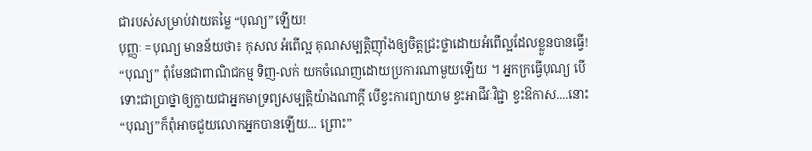ជារបស់សម្រាប់វាយតម្លៃ “បុណ្យ”ឡើយ!
បុញ្ញៈ =បុណ្យ មានន័យថា៖ កុសល អំពើល្អ គុណសម្បត្តិញ៉ាំងឲ្យចិត្តជ្រះថ្លាដោយអំពើល្អដែលខ្លួនបានធ្វើ!
“បុណ្យ” ពុំមែនជាពាណិជកម្ម ទិញ-លក់ យកចំណេញដោយប្រការណាមួយឡើយ ។ អ្នកក្រធ្វើបុណ្យ បើ
ទោះជាប្រាថ្នាឲ្យក្លាយជាអ្នកមាទ្រព្យសម្បត្តិយ៉ាងណាក្ដី បើខ្វះការព្យាយាម ខ្វះអាជីវៈវិជ្ជា ខ្វះឱកាស....នោះ
“បុណ្យ”ក៏ពុំអាចជួយលោកអ្នកបានឡើយ... ព្រោះ”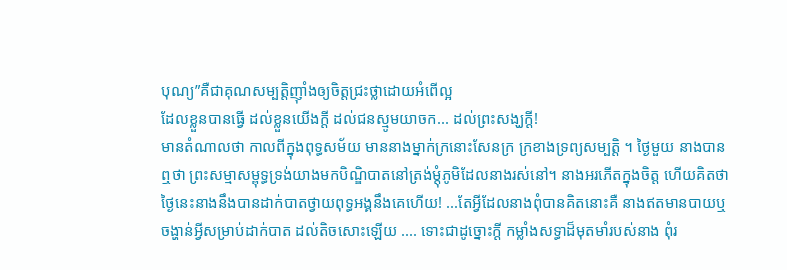បុណ្យ”គឺជាគុណសម្បត្តិញ៉ាំងឲ្យចិត្តជ្រះថ្លាដោយអំពើល្អ
ដែលខ្លួនបានធ្វើ ដល់ខ្លួនយើងក្ដី ដល់ជនស្មូមយាចក... ដល់ព្រះសង្ឃក្ដី!
មានតំណាលថា កាលពីក្នុងពុទ្ធសម័យ មាននាងម្នាក់ក្រនោះសែនក្រ ក្រខាងទ្រព្យសម្បត្តិ ។ ថ្ងៃមួយ នាងបាន
ឮថា ព្រះសម្មាសម្ពុទ្ធទ្រង់យាងមកបិណ្ឌិបាតនៅត្រង់ម្ដុំភូមិដែលនាងរស់នៅ។ នាងអរភើតក្នុងចិត្ត ហើយគិតថា
ថ្ងៃនេះនាងនឹងបានដាក់បាតថ្វាយពុទ្ធអង្គនឹងគេហើយ! ...តែអ្វីដែលនាងពុំបានគិតនោះគឺ នាងឥតមានបាយឬ
ចង្ហាន់អ្វីសម្រាប់ដាក់បាត ដល់តិចសោះឡើយ .... ទោះជាដូច្នោះក្ដី កម្លាំងសទ្ធាដ៏មុតមាំរបស់នាង ពុំរ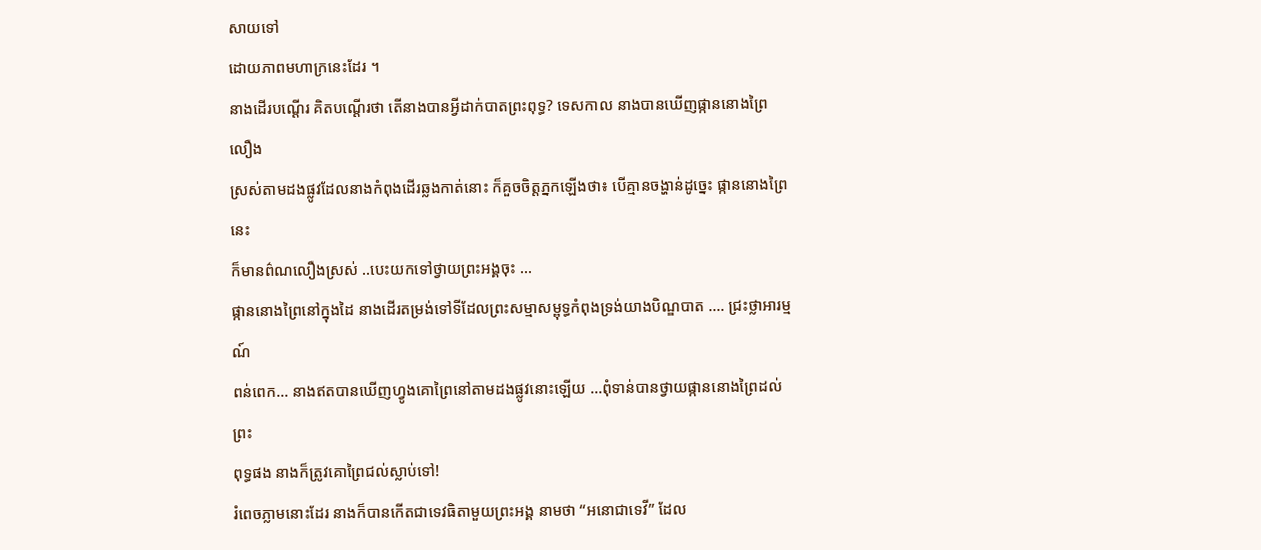សាយទៅ
ដោយភាពមហាក្រនេះដែរ ។
នាងដើរបណ្ដើរ គិតបណ្ដើរថា តើនាងបានអ្វីដាក់បាតព្រះពុទ្ធ? ទេសកាល នាងបានឃើញផ្កាននោងព្រៃ លឿង
ស្រស់តាមដងផ្លូវដែលនាងកំពុងដើរឆ្លងកាត់នោះ ក៏គួចចិត្តភ្នកឡើងថា៖ បើគ្មានចង្ហាន់ដូច្នេះ ផ្កាននោងព្រៃនេះ
ក៏មានព៌ណលឿងស្រស់ ..បេះយកទៅថ្វាយព្រះអង្គចុះ …
ផ្កាននោងព្រៃនៅក្នុងដៃ នាងដើរតម្រង់ទៅទីដែលព្រះសម្មាសម្ពុទ្ធកំពុងទ្រង់យាងបិណ្ឌបាត …. ជ្រះថ្លាអារម្មណ៍
ពន់ពេក… នាងឥតបានឃើញហ្វូងគោព្រៃនៅតាមដងផ្លូវនោះឡើយ …ពុំទាន់បានថ្វាយផ្កាននោងព្រៃដល់ព្រះ
ពុទ្ធផង នាងក៏ត្រូវគោព្រៃជល់ស្លាប់ទៅ!
រំពេចភ្លាមនោះដែរ នាងក៏បានកើតជាទេវធិតាមួយព្រះអង្គ នាមថា “អនោជាទេវី” ដែល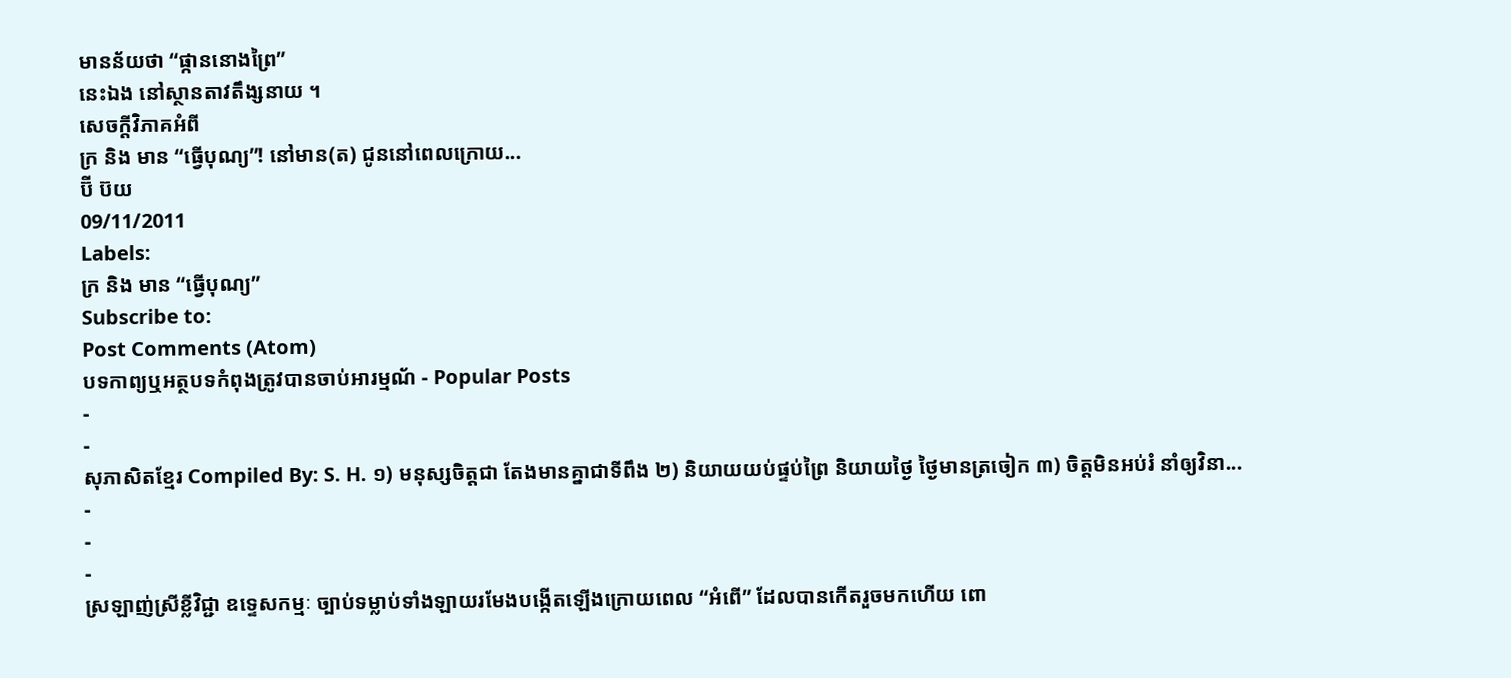មានន័យថា “ផ្កាននោងព្រៃ”
នេះឯង នៅស្ថានតាវតឹង្សនាយ ។
សេចក្ដីវិភាគអំពី
ក្រ និង មាន “ធ្វើបុណ្យ”! នៅមាន(ត) ជូននៅពេលក្រោយ...
ប៊ី ប៊យ
09/11/2011
Labels:
ក្រ និង មាន “ធ្វើបុណ្យ”
Subscribe to:
Post Comments (Atom)
បទកាព្យឬអត្ថបទកំពុងត្រូវបានចាប់អារម្មណ័ - Popular Posts
-
-
សុភាសិតខ្មែរ Compiled By: S. H. ១) មនុស្សចិត្តជា តែងមានគ្នាជាទីពឹង ២) និយាយយប់ផ្ទប់ព្រៃ និយាយថ្ងៃ ថ្ងៃមានត្រចៀក ៣) ចិត្តមិនអប់រំ នាំឲ្យវិនា...
-
-
-
ស្រឡាញ់ស្រីខ្លីវិជ្ជា ឧទ្ទេសកម្មៈ ច្បាប់ទម្លាប់ទាំងឡាយរមែងបង្កើតឡើងក្រោយពេល “អំពើ” ដែលបានកើតរួចមកហើយ ពោ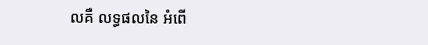លគឺ លទ្ធផលនៃ អំពើ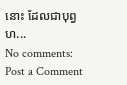នោះ ដែលជាបុព្វហ...
No comments:
Post a Comment